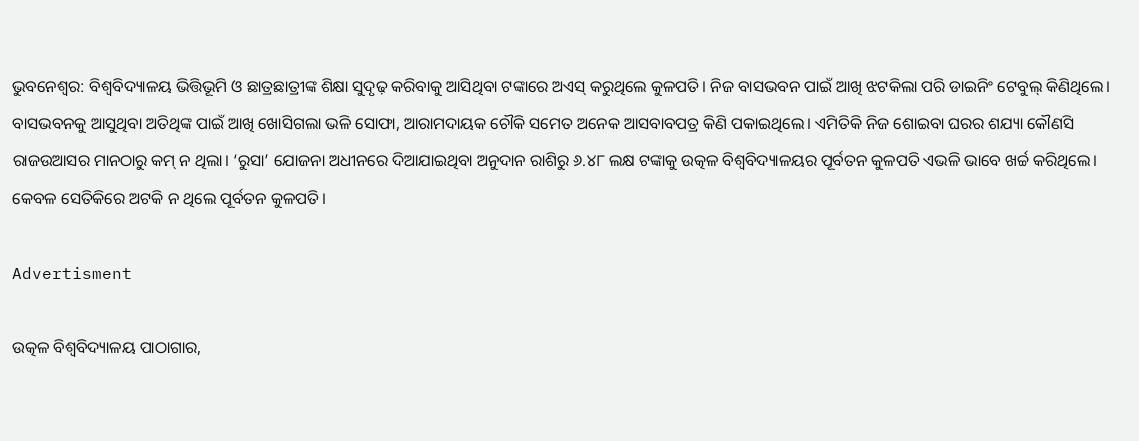ଭୁବନେଶ୍ବର: ବିଶ୍ବବିଦ୍ୟାଳୟ ଭିତ୍ତିଭୂମି ଓ ଛାତ୍ରଛାତ୍ରୀଙ୍କ ଶିକ୍ଷା ସୁଦୃଢ଼ କରିବାକୁ ଆସିଥିବା ଟଙ୍କାରେ ଅଏସ୍‌ କରୁଥିଲେ କୁଳପତି। ନିଜ ବାସଭବନ ପାଇଁ ଆଖି ଝଟକିଲା ପରି ଡାଇନିଂ ଟେବୁଲ୍‌ କିଣିଥିଲେ। ବାସଭବନକୁ ଆସୁଥିବା ଅତିଥିଙ୍କ ପାଇଁ ‌ଆଖି ଖୋସିଗଲା ଭଳି ସୋଫା, ଆରାମଦାୟକ ଚୌକି ସମେତ ଅନେକ ଆସବାବପତ୍ର କିଣି ପକାଇଥିଲେ। ଏମିତିକି ନିଜ ଶୋଇବା ଘରର ଶଯ୍ୟା କୌଣସି ରାଜଉଆସର ମାନଠାରୁ କମ୍‌ ନ ଥିଲା। ‘ରୁସା’ ଯୋଜନା ଅଧୀନରେ ଦିଆଯାଇଥିବା ଅନୁଦାନ ରାଶିରୁ ୬.୪୮ ଲକ୍ଷ ଟଙ୍କାକୁ ଉତ୍କଳ ବିଶ୍ବବିଦ୍ୟାଳୟର ପୂର୍ବତନ କୁଳପତି ଏଭଳି ଭାବେ ଖର୍ଚ୍ଚ କରିଥିଲେ। କେବଳ ସେତିକିରେ ଅଟକି ନ ଥିଲେ ପୂର୍ବତନ କୁଳପତି।

Advertisment

ଉତ୍କଳ ବିଶ୍ବବିଦ୍ୟାଳୟ ପାଠାଗାର,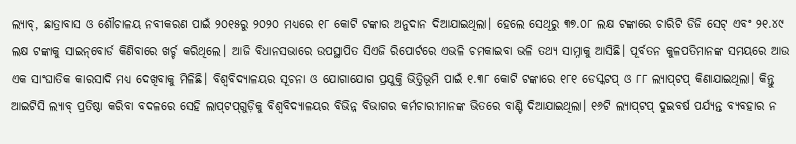ଲ୍ୟାବ୍, ଛାତ୍ରାବାସ ଓ ଶୌଚାଳୟ ନବୀକରଣ ପାଇଁ ୨୦୧୫ରୁ ୨୦୨୦ ମଧ୍ୟରେ ୧୮ କୋଟି ଟଙ୍କାର ଅନୁଦାନ ଦିଆଯାଇଥିଲା। ହେଲେ ସେଥିରୁ ୩୭.୦୮ ଲକ୍ଷ ଟଙ୍କାରେ ଚାରିଟି ଡିଜି ସେଟ୍ ଏବଂ ୨୧.୪୯ ଲକ୍ଷ ଟଙ୍କାକୁ ସାଇନ୍‌ବୋର୍ଡ କିଣିବାରେ ଖର୍ଚ୍ଚ କରିଥିଲେ। ଆଜି ବିଧାନସଭାରେ ଉପସ୍ଥାପିତ ସିଏଜି ରିପୋର୍ଟରେ ଏଭଳି ଚମକାଇବା ଭଳି ତଥ୍ୟ ସାମ୍ନାକୁ ଆସିଛି। ପୂର୍ବତନ କୁଳପତିମାନଙ୍କ ସମୟରେ ଆଉ ଏକ ସାଂଘାତିକ କାରସାଦି ମଧ୍ୟ ଦେଖିବାକୁ ମିଳିଛି। ବିଶ୍ବବିଦ୍ୟାଳୟର ସୂଚନା ଓ ଯୋଗାଯୋଗ ପ୍ରଯୁକ୍ତି ଭିତ୍ତିଭୂମି ପାଇଁ ୧.୩୮ କୋଟି ଟଙ୍କାରେ ୧୮୧ ଡେସ୍କଟପ୍ ଓ ୮୮ ଲ୍ୟାପ୍‌ଟପ୍ କିଣାଯାଇଥିଲା। କିନ୍ତୁ ଆଇଟିସି ଲ୍ୟାବ୍ ପ୍ରତିଷ୍ଠା କରିବା ବଦଳରେ ସେହି ଲାପ୍‌ଟପ୍‌ଗୁଡ଼ିକୁ ବିଶ୍ବବିଦ୍ୟାଳୟର ବିଭିନ୍ନ ବିଭାଗର କର୍ମଚାରୀମାନଙ୍କ ଭିତରେ ବାଣ୍ଟି ଦିଆଯାଇଥିଲା। ୧୬ଟି ଲ୍ୟାପ୍‌ଟପ୍ ଦୁଇବର୍ଷ ପର୍ଯ୍ୟନ୍ତ ବ୍ୟବହାର ନ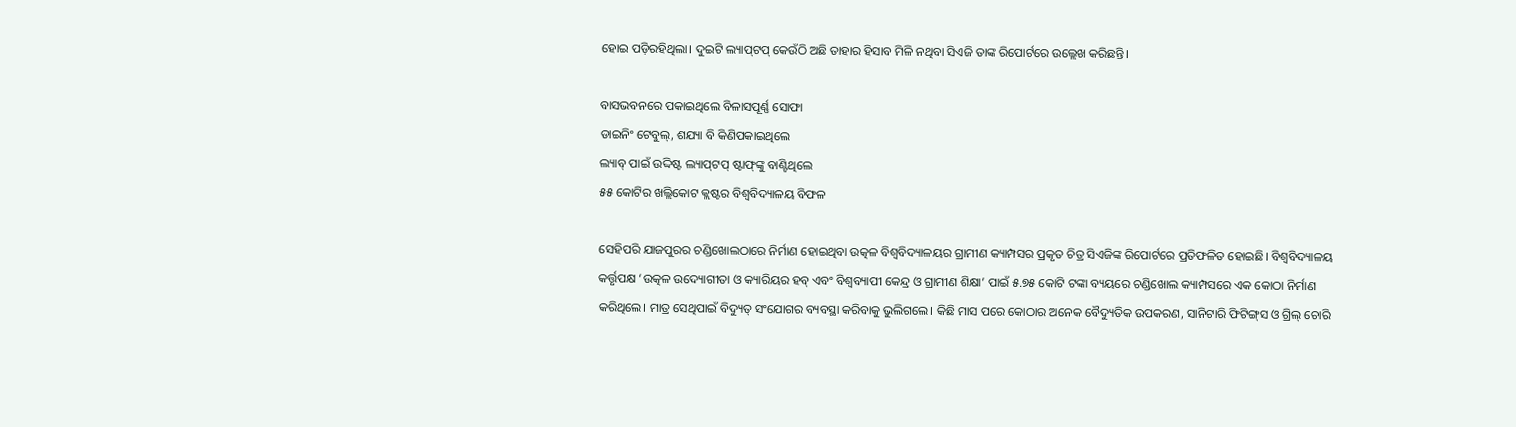ହୋଇ ପଡ଼ିରହିଥିଲା। ଦୁଇଟି ଲ୍ୟାପ୍‌ଟପ୍‌ କେଉଁଠି ଅଛି ତାହାର ହିସାବ ମିଳି ନଥିବା ସିଏଜି ତାଙ୍କ ରିପୋର୍ଟରେ ଉଲ୍ଲେଖ କରିଛନ୍ତି।

ବାସଭବନରେ ପକାଇଥିଲେ ବିଳାସପୂର୍ଣ୍ଣ ସୋଫା
ଡାଇନିଂ ଟେବୁଲ୍‌, ଶଯ୍ୟା ବି କିଣିପକାଇଥିଲେ
ଲ୍ୟାବ୍‌ ପାଇଁ ଉଦ୍ଦିଷ୍ଟ ଲ୍ୟାପ୍‌ଟପ୍‌ ଷ୍ଟାଫ୍‌ଙ୍କୁ ବାଣ୍ଟିଥିଲେ
୫୫ କୋଟିର ଖଲ୍ଲିକୋଟ କ୍ଲଷ୍ଟର ବିଶ୍ବବିଦ୍ୟାଳୟ ବିଫଳ

ସେହିପରି ଯାଜପୁରର ଚଣ୍ଡିଖୋଲଠାରେ ନିର୍ମାଣ ହୋଇଥିବା ଉତ୍କଳ ବିଶ୍ବବିଦ୍ୟାଳୟର ଗ୍ରାମୀଣ କ୍ୟାମ୍ପସର ପ୍ରକୃତ ଚିତ୍ର ସିଏଜିଙ୍କ ରିପୋର୍ଟରେ ପ୍ରତିଫଳିତ ହୋଇଛି। ବିଶ୍ବବିଦ୍ୟାଳୟ କର୍ତ୍ତୃପକ୍ଷ ‘ଉତ୍କଳ ଉଦ୍ୟୋଗୀତା ଓ କ୍ୟାରିୟର ହବ୍ ଏବଂ ବିଶ୍ବବ୍ୟାପୀ କେନ୍ଦ୍ର ଓ ଗ୍ରାମୀଣ ଶିକ୍ଷା’ ପାଇଁ ୫.୭୫ କୋଟି ଟଙ୍କା ବ୍ୟୟରେ ଚଣ୍ଡିଖୋଲ କ୍ୟାମ୍ପସରେ ଏକ କୋଠା ନିର୍ମାଣ କରିଥିଲେ। ମାତ୍ର ସେଥିପାଇଁ ବିଦ୍ୟୁତ୍‌ ସଂଯୋଗର ବ୍ୟବସ୍ଥା କରିବାକୁ ଭୁଲିଗଲେ। କିଛି ମାସ ପରେ କୋଠାର ଅନେକ ବୈଦ୍ୟୁତିକ ଉପକରଣ, ସାନିଟାରି ଫିଟିଙ୍ଗ୍‌ସ ଓ ଗ୍ରିଲ୍‌ ଚୋରି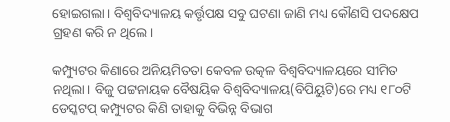ହୋଇଗଲା। ବିଶ୍ବବିଦ୍ୟାଳୟ କର୍ତ୍ତୃପକ୍ଷ ସବୁ ଘଟଣା ଜାଣି ମଧ୍ୟ କୌଣସି ପଦକ୍ଷେପ ଗ୍ରହଣ କରି ନ ଥିଲେ।

କମ୍ପ୍ୟୁଟର କିଣାରେ ଅନିୟମିତତା କେବଳ ଉତ୍କଳ ବିଶ୍ବବିଦ୍ୟାଳୟରେ ସୀମିତ ନଥିଲା। ବିଜୁ ପଟ୍ଟନାୟକ ବୈଷୟିକ ବିଶ୍ବବିଦ୍ୟାଳୟ(ବିପିୟୁଟି)ରେ ମଧ୍ୟ ୧୮୦ଟି ଡେସ୍କଟପ୍ କମ୍ପ୍ୟୁଟର କିଣି ତାହାକୁ ବିଭିନ୍ନ ବିଭାଗ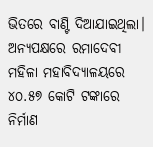ଭିତରେ ବାଣ୍ଟି ଦିଆଯାଇଥିଲା। ଅନ୍ୟପକ୍ଷରେ ରମାଦେବୀ ମହିଳା ମହାବିଦ୍ୟାଳୟରେ ୪୦.୫୭ କୋଟି ଟଙ୍କାରେ ନିର୍ମାଣ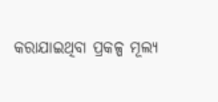କରାଯାଇଥିବା ପ୍ରକଳ୍ପ ମୂଲ୍ୟ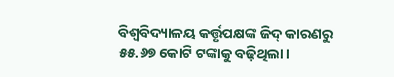ବିଶ୍ବବିଦ୍ୟାଳୟ କର୍ତ୍ତୃପକ୍ଷଙ୍କ ଜିଦ୍‌ କାରଣରୁ ୫୫.୬୭ କୋଟି ଟଙ୍କାକୁ ବଢ଼ିଥିଲା।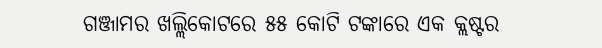ଗଞ୍ଜାମର ଖଲ୍ଲିକୋଟରେ ୫୫ କୋଟି ଟଙ୍କାରେ ଏକ କ୍ଲଷ୍ଟର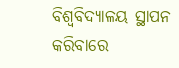ବିଶ୍ବବିଦ୍ୟାଳୟ ସ୍ଥାପନ କରିବାରେ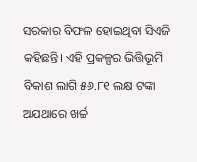ସରକାର ବିଫଳ ହୋଇଥିବା ସିଏଜି କହିଛନ୍ତି। ଏହି ପ୍ରକଳ୍ପର ଭିତ୍ତିଭୂମି ବିକାଶ ଲାଗି ୫୬.୮୧ ଲକ୍ଷ ଟଙ୍କା ଅଯଥାରେ ଖର୍ଚ୍ଚ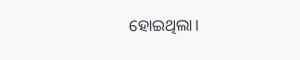ହୋଇଥିଲା।